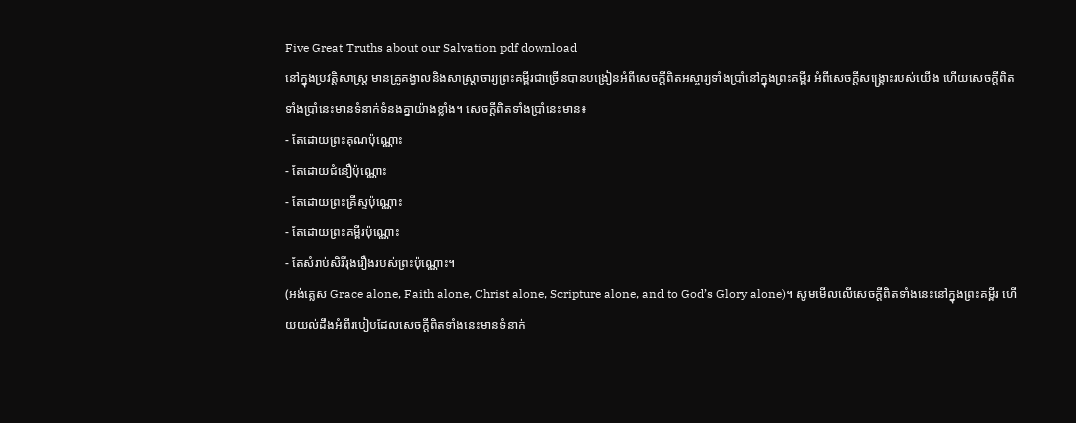Five Great Truths about our Salvation pdf download
នៅក្នុងប្រវត្តិសាស្ត្រ មានគ្រូគង្វាលនិងសាស្ត្រាចារ្យព្រះគម្ពីរជាច្រើនបានបង្រៀនអំពីសេចក្តីពិតអស្ចារ្យទាំងប្រាំនៅក្នុងព្រះគម្ពីរ អំពីសេចក្តីសង្គ្រោះរបស់យើង ហើយសេចក្តីពិតទាំងប្រាំនេះមានទំនាក់ទំនងគ្នាយ៉ាងខ្លាំង។ សេចក្តីពិតទាំងប្រាំនេះមាន៖
- តែដោយព្រះគុណប៉ុណ្ណោះ
- តែដោយជំនឿប៉ុណ្ណោះ
- តែដោយព្រះគ្រីស្ទប៉ុណ្ណោះ
- តែដោយព្រះគម្ពីរប៉ុណ្ណោះ
- តែសំរាប់សិរីរុងរឿងរបស់ព្រះប៉ុណ្ណោះ។
(អង់គ្លេស Grace alone, Faith alone, Christ alone, Scripture alone, and to God’s Glory alone)។ សូមមើលលើសេចក្តីពិតទាំងនេះនៅក្នុងព្រះគម្ពីរ ហើយយល់ដឹងអំពីរបៀបដែលសេចក្តីពិតទាំងនេះមានទំនាក់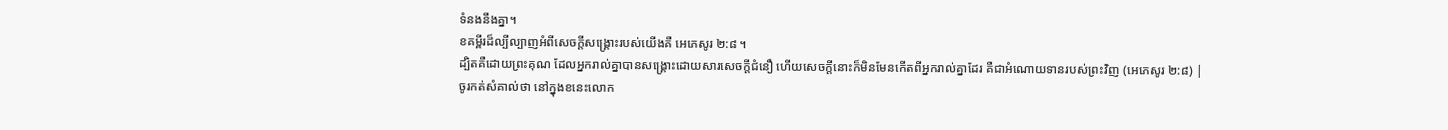ទំនងនឹងគ្នា។
ខគម្ពីរដ៏ល្បីល្បាញអំពីសេចក្តីសង្គ្រោះរបស់យើងគឺ អេភេសូរ ២:៨ ។
ដ្បិតគឺដោយព្រះគុណ ដែលអ្នករាល់គ្នាបានសង្គ្រោះដោយសារសេចក្តីជំនឿ ហើយសេចក្តីនោះក៏មិនមែនកើតពីអ្នករាល់គ្នាដែរ គឺជាអំណោយទានរបស់ព្រះវិញ (អេភេសូរ ២:៨) |
ចូរកត់សំគាល់ថា នៅក្នុងខនេះលោក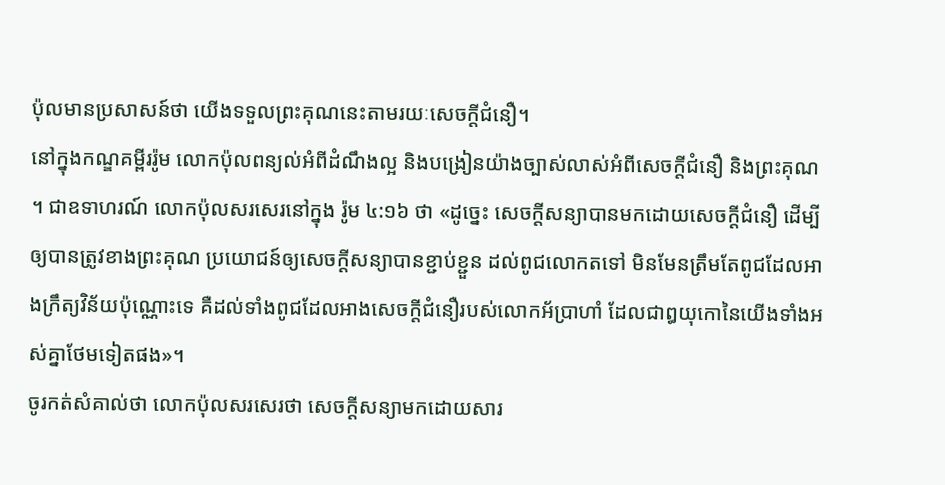ប៉ុលមានប្រសាសន៍ថា យើងទទួលព្រះគុណនេះតាមរយៈសេចក្តីជំនឿ។
នៅក្នុងកណ្ឌគម្ពីររ៉ូម លោកប៉ុលពន្យល់អំពីដំណឹងល្អ និងបង្រៀនយ៉ាងច្បាស់លាស់អំពីសេចក្តីជំនឿ និងព្រះគុណ ។ ជាឧទាហរណ៍ លោកប៉ុលសរសេរនៅក្នុង រ៉ូម ៤:១៦ ថា «ដូច្នេះ សេចក្តីសន្យាបានមកដោយសេចក្តីជំនឿ ដើម្បីឲ្យបានត្រូវខាងព្រះគុណ ប្រយោជន៍ឲ្យសេចក្តីសន្យាបានខ្ជាប់ខ្ជួន ដល់ពូជលោកតទៅ មិនមែនត្រឹមតែពូជដែលអាងក្រឹត្យវិន័យប៉ុណ្ណោះទេ គឺដល់ទាំងពូជដែលអាងសេចក្តីជំនឿរបស់លោកអ័ប្រាហាំ ដែលជាឰយុកោនៃយើងទាំងអស់គ្នាថែមទៀតផង»។
ចូរកត់សំគាល់ថា លោកប៉ុលសរសេរថា សេចក្តីសន្យាមកដោយសារ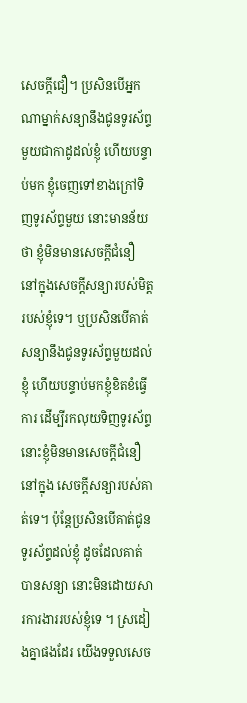សេចក្តីជឿ។ ប្រសិនបើអ្នកណាម្នាក់សន្យានឹងជូនទូរស័ព្ទមួយជាកាដូដល់ខ្ញុំ ហើយបន្ទាប់មក ខ្ញុំចេញទៅខាងក្រៅទិញទូរស័ព្ទមួយ នោះមានន័យថា ខ្ញុំមិនមានសេចក្តីជំនឿ នៅក្នុងសេចក្តីសន្យារបស់មិត្តរបស់ខ្ញុំទេ។ ឬប្រសិនបើគាត់សន្យានឹងជូនទូរស័ព្ទមួយដល់ខ្ញុំ ហើយបន្ទាប់មកខ្ញុំខិតខំធ្វើការ ដើម្បីរកលុយទិញទូរស័ព្ទ នោះខ្ញុំមិនមានសេចក្តីជំនឿនៅក្នុង សេចក្តីសន្យារបស់គាត់ទេ។ ប៉ុន្តែប្រសិនបើគាត់ជូនទូរស័ព្ទដល់ខ្ញុំ ដូចដែលគាត់បានសន្យា នោះមិនដោយសារការងាររបស់ខ្ញុំទេ ។ ស្រដៀងគ្នាផងដែរ យើងទទួលសេច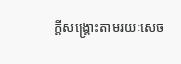ក្តីសង្គ្រោះតាមរយៈសេច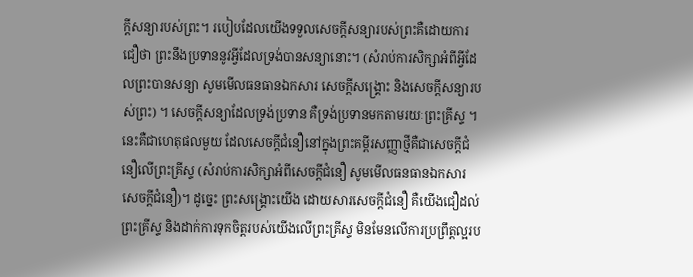ក្តីសន្យារបស់ព្រះ។ របៀបដែលយើងទទួលសេចក្តីសន្យារបស់ព្រះគឺដោយការជឿថា ព្រះនឹងប្រទាននូវអ្វីដែលទ្រង់បានសន្យានោះ។ (សំរាប់ការសិក្សាអំពីអ្វីដែលព្រះបានសន្យា សូមមើលធនធានឯកសារ សេចក្តីសង្គ្រោះ និងសេចក្តីសន្យារបស់ព្រះ) ។ សេចក្តីសន្យាដែលទ្រង់ប្រទាន គឺទ្រង់ប្រទានមកតាមរយៈព្រះគ្រីស្ទ ។ នេះគឺជាហេតុផលមួយ ដែលសេចក្តីជំនឿនៅក្នុងព្រះគម្ពីរសញ្ញាថ្មីគឺជាសេចក្តីជំនឿលើព្រះគ្រីស្ទ (សំរាប់ការសិក្សាអំពីសេចក្តីជំនឿ សូមមើលធនធានឯកសារ សេចក្តីជំនឿ)។ ដូច្នេះ ព្រះសង្គ្រោះយើង ដោយសារសេចក្តីជំនឿ គឺយើងជឿដល់ព្រះគ្រីស្ទ និងដាក់ការទុកចិត្តរបស់យើងលើព្រះគ្រីស្ទ មិនមែនលើការប្រព្រឹត្តល្អរប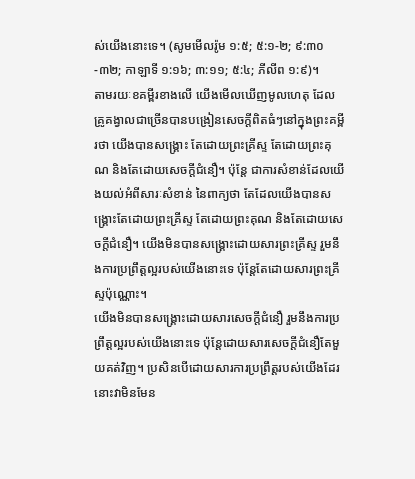ស់យើងនោះទេ។ (សូមមើលរ៉ូម ១:៥; ៥:១-២; ៩:៣០-៣២; កាឡាទី ១:១៦; ៣:១១; ៥:៤; ភីលីព ១:៩)។
តាមរយៈខគម្ពីរខាងលើ យើងមើលឃើញមូលហេតុ ដែលគ្រូគង្វាលជាច្រើនបានបង្រៀនសេចក្តីពិតធំៗនៅក្នុងព្រះគម្ពីរថា យើងបានសង្គ្រោះ តែដោយព្រះគ្រីស្ទ តែដោយព្រះគុណ និងតែដោយសេចក្តីជំនឿ។ ប៉ុន្តែ ជាការសំខាន់ដែលយើងយល់អំពីសារៈសំខាន់ នៃពាក្យថា តែដែលយើងបានសង្គ្រោះតែដោយព្រះគ្រីស្ទ តែដោយព្រះគុណ និងតែដោយសេចក្តីជំនឿ។ យើងមិនបានសង្គ្រោះដោយសារព្រះគ្រីស្ទ រួមនឹងការប្រព្រឹត្តល្អរបស់យើងនោះទេ ប៉ុន្តែតែដោយសារព្រះគ្រីស្ទប៉ុណ្ណោះ។
យើងមិនបានសង្គ្រោះដោយសារសេចក្តីជំនឿ រួមនឹងការប្រព្រឹត្តល្អរបស់យើងនោះទេ ប៉ុន្តែដោយសារសេចក្តីជំនឿតែមួយគត់វិញ។ ប្រសិនបើដោយសារការប្រព្រឹត្តរបស់យើងដែរ នោះវាមិនមែន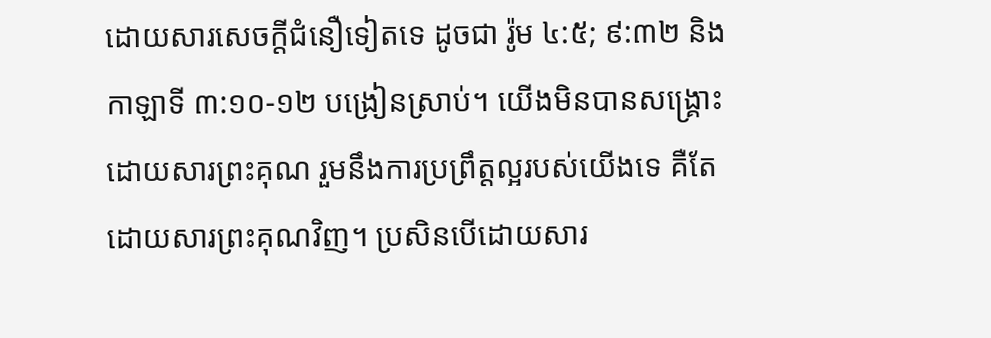ដោយសារសេចក្តីជំនឿទៀតទេ ដូចជា រ៉ូម ៤:៥; ៩:៣២ និងកាឡាទី ៣:១០-១២ បង្រៀនស្រាប់។ យើងមិនបានសង្គ្រោះដោយសារព្រះគុណ រួមនឹងការប្រព្រឹត្តល្អរបស់យើងទេ គឺតែដោយសារព្រះគុណវិញ។ ប្រសិនបើដោយសារ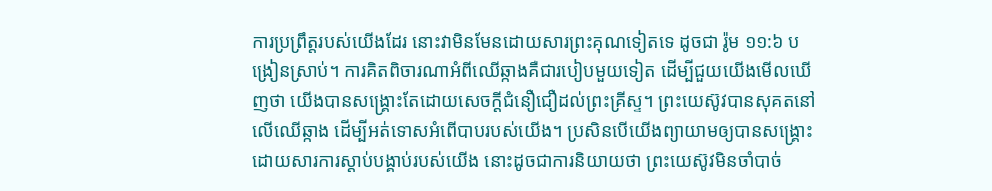ការប្រព្រឹត្តរបស់យើងដែរ នោះវាមិនមែនដោយសារព្រះគុណទៀតទេ ដូចជា រ៉ូម ១១:៦ បង្រៀនស្រាប់។ ការគិតពិចារណាអំពីឈើឆ្កាងគឺជារបៀបមួយទៀត ដើម្បីជួយយើងមើលឃើញថា យើងបានសង្គ្រោះតែដោយសេចក្ដីជំនឿជឿដល់ព្រះគ្រីស្ទ។ ព្រះយេស៊ូវបានសុគតនៅលើឈើឆ្កាង ដើម្បីអត់ទោសអំពើបាបរបស់យើង។ ប្រសិនបើយើងព្យាយាមឲ្យបានសង្គ្រោះដោយសារការស្តាប់បង្គាប់របស់យើង នោះដូចជាការនិយាយថា ព្រះយេស៊ូវមិនចាំបាច់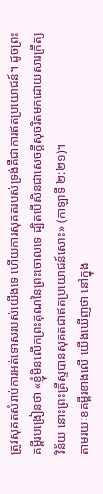ត្រូវសុគតសំរាប់ការអត់ទោសរបស់យើងទេ ហើយការសុគតរបស់ទ្រង់គឺជាការឥតប្រយោជន៍។ ដូចព្រះគម្ពីរបង្រៀនថា «ខ្ញុំមិនលើកព្រះគុណនៃព្រះចោលទេ ដ្បិតបើសិនជាសេចក្តីសុចរិតមកដោយសារក្រឹត្យវិន័យ នោះព្រះគ្រីស្ទបានសុគតជាឥតប្រយោជន៍សោះ» (កាឡាទី ២:២១)។
តាមរយៈខគម្ពីរខាងលើ យើងឃើញថា នៅក្នុង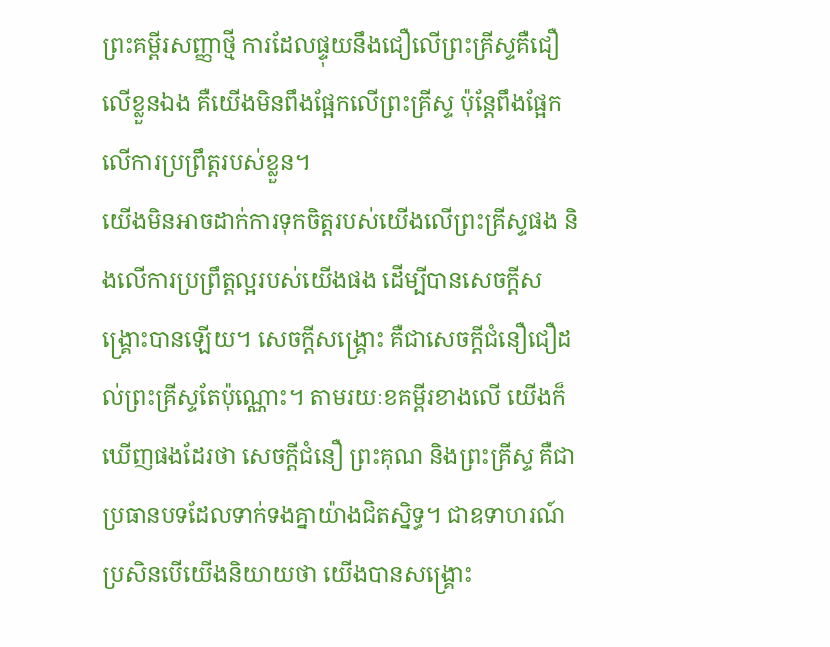ព្រះគម្ពីរសញ្ញាថ្មី ការដែលផ្ទុយនឹងជឿលើព្រះគ្រីស្ទគឺជឿលើខ្លួនឯង គឺយើងមិនពឹងផ្អែកលើព្រះគ្រីស្ទ ប៉ុន្តែពឹងផ្អែកលើការប្រព្រឹត្តរបស់ខ្លួន។
យើងមិនអាចដាក់ការទុកចិត្តរបស់យើងលើព្រះគ្រីស្ទផង និងលើការប្រព្រឹត្តល្អរបស់យើងផង ដើម្បីបានសេចក្តីសង្គ្រោះបានឡើយ។ សេចក្តីសង្គ្រោះ គឺជាសេចក្តីជំនឿជឿដល់ព្រះគ្រីស្ទតែប៉ុណ្ណោះ។ តាមរយៈខគម្ពីរខាងលើ យើងក៏ឃើញផងដែរថា សេចក្តីជំនឿ ព្រះគុណ និងព្រះគ្រីស្ទ គឺជាប្រធានបទដែលទាក់ទងគ្នាយ៉ាងជិតស្និទ្ធ។ ជាឧទាហរណ៍ ប្រសិនបើយើងនិយាយថា យើងបានសង្គ្រោះ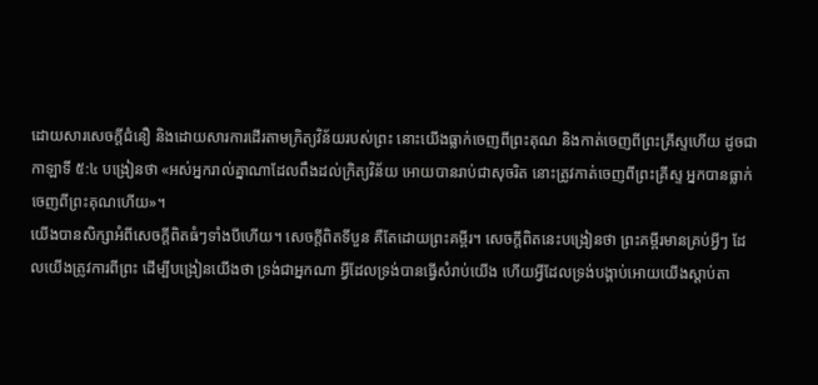ដោយសារសេចក្តីជំនឿ និងដោយសារការដើរតាមក្រិត្យវិន័យរបស់ព្រះ នោះយើងធ្លាក់ចេញពីព្រះគុណ និងកាត់ចេញពីព្រះគ្រីស្ទហើយ ដូចជាកាឡាទី ៥:៤ បង្រៀនថា «អស់អ្នករាល់គ្នាណាដែលពឹងដល់ក្រិត្យវិន័យ អោយបានរាប់ជាសុចរិត នោះត្រូវកាត់ចេញពីព្រះគ្រីស្ទ អ្នកបានធ្លាក់ចេញពីព្រះគុណហើយ»។
យើងបានសិក្សាអំពីសេចក្តីពិតធំៗទាំងបីហើយ។ សេចក្តីពិតទីបួន គឺតែដោយព្រះគម្ពីរ។ សេចក្តីពិតនេះបង្រៀនថា ព្រះគម្ពីរមានគ្រប់អ្វីៗ ដែលយើងត្រូវការពីព្រះ ដើម្បីបង្រៀនយើងថា ទ្រង់ជាអ្នកណា អ្វីដែលទ្រង់បានធ្វើសំរាប់យើង ហើយអ្វីដែលទ្រង់បង្គាប់អោយយើងស្ដាប់តា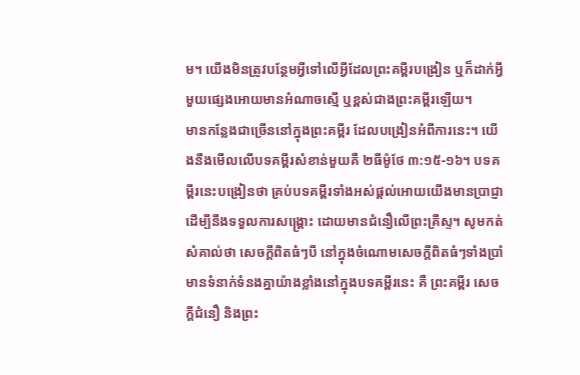ម។ យើងមិនត្រូវបន្ថែមអ្វីទៅលើអ្វីដែលព្រះគម្ពីរបង្រៀន ឬក៏ដាក់អ្វីមួយផ្សេងអោយមានអំណាចស្មើ ឬខ្ពស់ជាងព្រះគម្ពីរឡើយ។
មានកន្លែងជាច្រើននៅក្នុងព្រះគម្ពីរ ដែលបង្រៀនអំពីការនេះ។ យើងនឹងមើលលើបទគម្ពីរសំខាន់មួយគឺ ២ធីម៉ូថែ ៣:១៥-១៦។ បទគម្ពីរនេះបង្រៀនថា គ្រប់បទគម្ពីរទាំងអស់ផ្ដល់អោយយើងមានប្រាជ្ញា ដើម្បីនឹងទទួលការសង្គ្រោះ ដោយមានជំនឿលើព្រះគ្រីស្ទ។ សូមកត់សំគាល់ថា សេចក្តីពិតធំៗបី នៅក្នុងចំណោមសេចក្តីពិតធំៗទាំងប្រាំ មានទំនាក់ទំនងគ្នាយ៉ាងខ្លាំងនៅក្នុងបទគម្ពីរនេះ គឺ ព្រះគម្ពីរ សេចក្តីជំនឿ និងព្រះ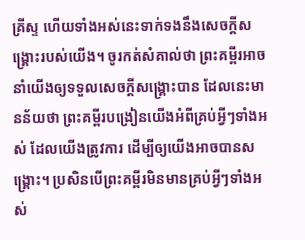គ្រីស្ទ ហើយទាំងអស់នេះទាក់ទងនឹងសេចក្តីសង្គ្រោះរបស់យើង។ ចូរកត់សំគាល់ថា ព្រះគម្ពីរអាចនាំយើងឲ្យទទួលសេចក្តីសង្គ្រោះបាន ដែលនេះមានន័យថា ព្រះគម្ពីរបង្រៀនយើងអំពីគ្រប់អ្វីៗទាំងអស់ ដែលយើងត្រូវការ ដើម្បីឲ្យយើងអាចបានសង្គ្រោះ។ ប្រសិនបើព្រះគម្ពីរមិនមានគ្រប់អ្វីៗទាំងអស់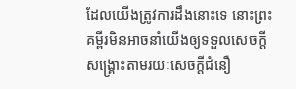ដែលយើងត្រូវការដឹងនោះទេ នោះព្រះគម្ពីរមិនអាចនាំយើងឲ្យទទួលសេចក្តីសង្គ្រោះតាមរយៈសេចក្តីជំនឿ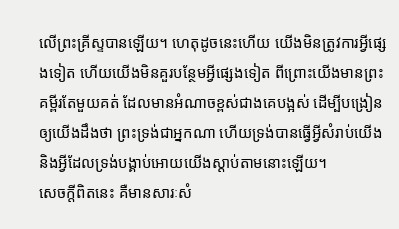លើព្រះគ្រីស្ទបានឡើយ។ ហេតុដូចនេះហើយ យើងមិនត្រូវការអ្វីផ្សេងទៀត ហើយយើងមិនគួរបន្ថែមអ្វីផ្សេងទៀត ពីព្រោះយើងមានព្រះគម្ពីរតែមួយគត់ ដែលមានអំណាចខ្ពស់ជាងគេបង្អស់ ដើម្បីបង្រៀនឲ្យយើងដឹងថា ព្រះទ្រង់ជាអ្នកណា ហើយទ្រង់បានធ្វើអ្វីសំរាប់យើង និងអ្វីដែលទ្រង់បង្គាប់អោយយើងស្ដាប់តាមនោះឡើយ។
សេចក្តីពិតនេះ គឺមានសារៈសំ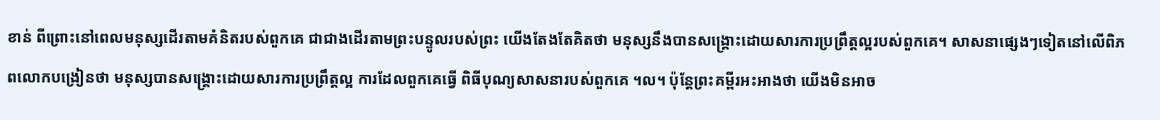ខាន់ ពីព្រោះនៅពេលមនុស្សដើរតាមគំនិតរបស់ពួកគេ ជាជាងដើរតាមព្រះបន្ទូលរបស់ព្រះ យើងតែងតែគិតថា មនុស្សនឹងបានសង្គ្រោះដោយសារការប្រព្រឹត្តល្អរបស់ពួកគេ។ សាសនាផ្សេងៗទៀតនៅលើពិភពលោកបង្រៀនថា មនុស្សបានសង្គ្រោះដោយសារការប្រព្រឹត្តល្អ ការដែលពួកគេធ្វើ ពិធីបុណ្យសាសនារបស់ពួកគេ ។ល។ ប៉ុន្តែព្រះគម្ពីរអះអាងថា យើងមិនអាច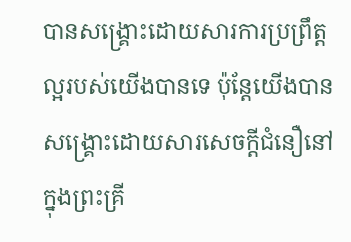បានសង្គ្រោះដោយសារការប្រព្រឹត្តល្អរបស់យើងបានទេ ប៉ុន្តែយើងបានសង្គ្រោះដោយសារសេចក្តីជំនឿនៅក្នុងព្រះគ្រី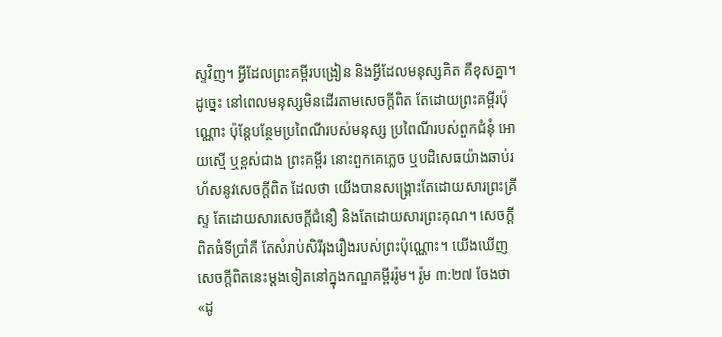ស្ទវិញ។ អ្វីដែលព្រះគម្ពីរបង្រៀន និងអ្វីដែលមនុស្សគិត គឺខុសគ្នា។ ដូច្នេះ នៅពេលមនុស្សមិនដើរតាមសេចក្តីពិត តែដោយព្រះគម្ពីរប៉ុណ្ណោះ ប៉ុន្តែបន្ថែមប្រពៃណីរបស់មនុស្ស ប្រពៃណីរបស់ពួកជំនុំ អោយស្មើ ឬខ្ពស់ជាង ព្រះគម្ពីរ នោះពួកគេភ្លេច ឬបដិសេធយ៉ាងឆាប់រហ័សនូវសេចក្តីពិត ដែលថា យើងបានសង្គ្រោះតែដោយសារព្រះគ្រីស្ទ តែដោយសារសេចក្តីជំនឿ និងតែដោយសារព្រះគុណ។ សេចក្តីពិតធំទីប្រាំគឺ តែសំរាប់សិរីរុងរឿងរបស់ព្រះប៉ុណ្ណោះ។ យើងឃើញសេចក្តីពិតនេះម្តងទៀតនៅក្នុងកណ្ឌគម្ពីររ៉ូម។ រ៉ូម ៣:២៧ ចែងថា «ដូ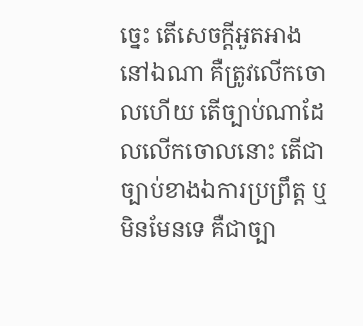ច្នេះ តើសេចក្តីអួតអាងនៅឯណា គឺត្រូវលើកចោលហើយ តើច្បាប់ណាដែលលើកចោលនោះ តើជាច្បាប់ខាងឯការប្រព្រឹត្ត ឬ មិនមែនទេ គឺជាច្បា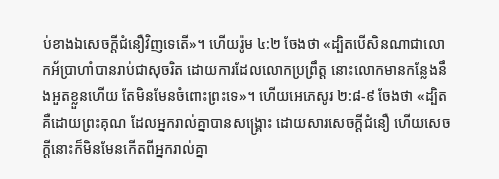ប់ខាងឯសេចក្តីជំនឿវិញទេតើ»។ ហើយរ៉ូម ៤:២ ចែងថា «ដ្បិតបើសិនណាជាលោកអ័ប្រាហាំបានរាប់ជាសុចរិត ដោយការដែលលោកប្រព្រឹត្ត នោះលោកមានកន្លែងនឹងអួតខ្លួនហើយ តែមិនមែនចំពោះព្រះទេ»។ ហើយអេភេសូរ ២:៨-៩ ចែងថា «ដ្បិតគឺដោយព្រះគុណ ដែលអ្នករាល់គ្នាបានសង្គ្រោះ ដោយសារសេចក្តីជំនឿ ហើយសេចក្តីនោះក៏មិនមែនកើតពីអ្នករាល់គ្នា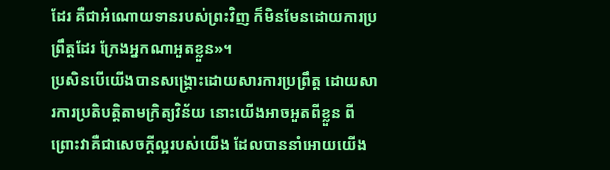ដែរ គឺជាអំណោយទានរបស់ព្រះវិញ ក៏មិនមែនដោយការប្រព្រឹត្តដែរ ក្រែងអ្នកណាអួតខ្លួន»។
ប្រសិនបើយើងបានសង្គ្រោះដោយសារការប្រព្រឹត្ត ដោយសារការប្រតិបត្តិតាមក្រិត្យវិន័យ នោះយើងអាចអួតពីខ្លួន ពីព្រោះវាគឺជាសេចក្តីល្អរបស់យើង ដែលបាននាំអោយយើង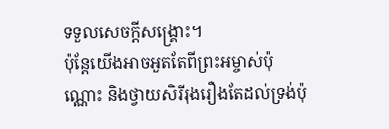ទទួលសេចក្តីសង្គ្រោះ។
ប៉ុន្តែយើងអាចអួតតែពីព្រះអម្ចាស់ប៉ុណ្ណោះ និងថ្វាយសិរីរុងរឿងតែដល់ទ្រង់ប៉ុ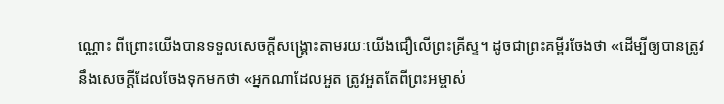ណ្ណោះ ពីព្រោះយើងបានទទួលសេចក្ដីសង្គ្រោះតាមរយៈយើងជឿលើព្រះគ្រីស្ទ។ ដូចជាព្រះគម្ពីរចែងថា «ដើម្បីឲ្យបានត្រូវនឹងសេចក្តីដែលចែងទុកមកថា «អ្នកណាដែលអួត ត្រូវអួតតែពីព្រះអម្ចាស់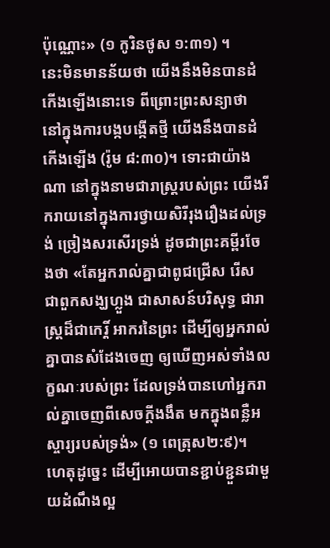ប៉ុណ្ណោះ» (១ កូរិនថូស ១:៣១) ។
នេះមិនមានន័យថា យើងនឹងមិនបានដំកើងឡើងនោះទេ ពីព្រោះព្រះសន្យាថា នៅក្នុងការបង្កបង្កើតថ្មី យើងនឹងបានដំកើងឡើង (រ៉ូម ៨:៣០)។ ទោះជាយ៉ាងណា នៅក្នុងនាមជារាស្រ្តរបស់ព្រះ យើងរីករាយនៅក្នុងការថ្វាយសិរីរុងរឿងដល់ទ្រង់ ច្រៀងសរសើរទ្រង់ ដូចជាព្រះគម្ពីរចែងថា «តែអ្នករាល់គ្នាជាពូជជ្រើស រើស ជាពួកសង្ឃហ្លួង ជាសាសន៍បរិសុទ្ធ ជារាស្ត្រដ៏ជាកេរ្តិ៍ អាករនៃព្រះ ដើម្បីឲ្យអ្នករាល់គ្នាបានសំដែងចេញ ឲ្យឃើញអស់ទាំងលក្ខណៈរបស់ព្រះ ដែលទ្រង់បានហៅអ្នករាល់គ្នាចេញពីសេចក្តីងងឹត មកក្នុងពន្លឺអស្ចារ្យរបស់ទ្រង់» (១ ពេត្រុស២:៩)។
ហេតុដូច្នេះ ដើម្បីអោយបានខ្ជាប់ខ្ជួនជាមួយដំណឹងល្អ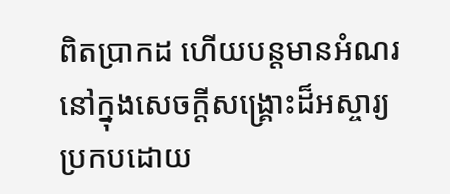ពិតប្រាកដ ហើយបន្តមានអំណរនៅក្នុងសេចក្តីសង្គ្រោះដ៏អស្ចារ្យ ប្រកបដោយ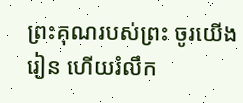ព្រះគុណរបស់ព្រះ ចូរយើងរៀន ហើយរំលឹក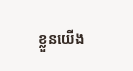ខ្លួនយើង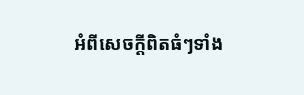អំពីសេចក្តីពិតធំៗទាំង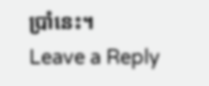ប្រាំនេះ។
Leave a Reply